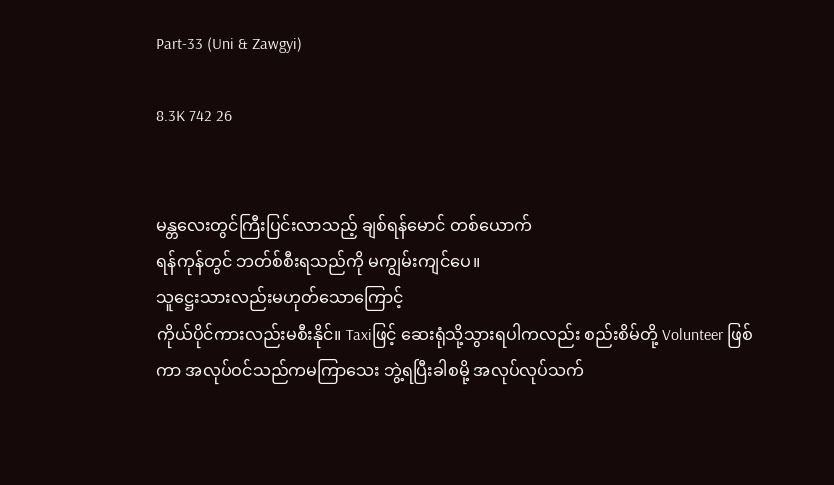Part-33 (Uni & Zawgyi)

8.3K 742 26


မန္တလေးတွင်ကြီးပြင်းလာသည့် ချစ်ရန်မောင် တစ်ယောက်
ရန်ကုန်တွင် ဘတ်စ်စီးရသည်ကို မကျွမ်းကျင်ပေ။
သူဋ္ဌေးသားလည်းမဟုတ်သောကြောင့်
ကိုယ်ပိုင်ကားလည်းမစီးနိုင်။ Taxiဖြင့် ဆေးရုံသို့သွားရပါကလည်း စည်းစိမ်တို့ Volunteer ဖြစ်ကာ အလုပ်ဝင်သည်ကမကြာသေး ဘွဲ့ရပြီးခါစမို့ အလုပ်လုပ်သက်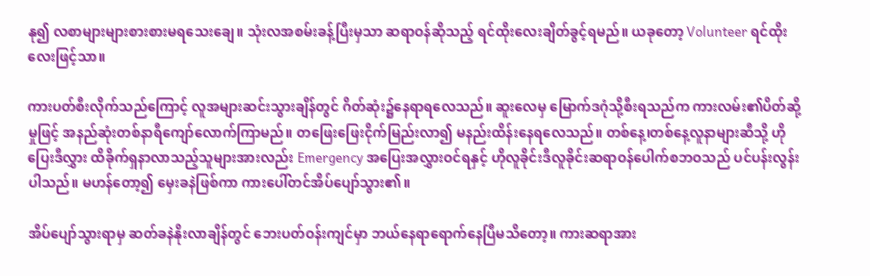နု၍ လစာများများစားစားမရသေးချေ။ သုံးလအစမ်းခန့်ပြီးမှသာ ဆရာဝန်ဆိုသည့် ရင်ထိုးလေးချိတ်ခွင့်ရမည်။ ယခုတော့ Volunteer ရင်ထိုးလေးဖြင့်သာ။

ကားပတ်စီးလိုက်သည်ကြောင့် လူအများဆင်းသွားချိန်တွင် ဂိတ်ဆုံး၌နေရာရလေသည်။ ဆူးလေမှ မြောက်ဒဂုံသို့စီးရသည်က ကားလမ်း၏ပိတ်ဆို့မှုဖြင့် အနည်ဆုံးတစ်နာရီကျော်လောက်ကြာမည်။ တဖြေးဖြေးငိုက်မြည်းလာ၍ မနည်းထိန်းနေရလေသည်။ တစ်နေ့၊တစ်နေ့လူနာများဆီသို့ ဟိုပြေးဒီလွှား ထိခိုက်ရှနာလာသည့်သူများအားလည်း Emergency အပြေးအလွှားဝင်ရနှင့် ဟိုလူခိုင်းဒီလူခိုင်းဆရာဝန်ပေါက်စဘဝသည် ပင်ပန်းလွန်းပါသည်။ မဟန်တော့၍ မှေးခနဲဖြစ်ကာ ကားပေါ်တင်အိပ်ပျော်သွား၏။

အိပ်ပျော်သွားရာမှ ဆတ်ခနဲနိုးလာချိန်တွင် ဘေးပတ်ဝန်းကျင်မှာ ဘယ်နေရာရောက်နေပြီမသိတော့။ ကားဆရာအား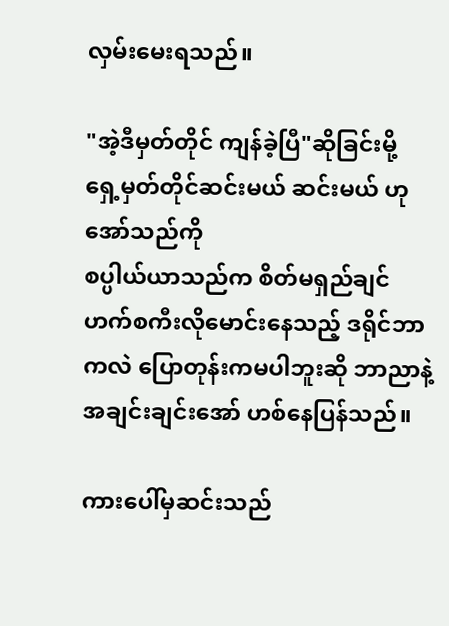လှမ်းမေးရသည်။

"အဲ့ဒီမှတ်တိုင် ကျန်ခဲ့ပြီ"ဆိုခြင်းမို့
ရှေ့မှတ်တိုင်ဆင်းမယ် ဆင်းမယ် ဟုအော်သည်ကို
စပ္ပါယ်ယာသည်က စိတ်မရှည်ချင် ဟက်စကီးလိုမောင်းနေသည့် ဒရိုင်ဘာကလဲ ပြောတုန်းကမပါဘူးဆို ဘာညာနဲ့အချင်းချင်းအော် ဟစ်နေပြန်သည်။

ကားပေါ်မှဆင်းသည်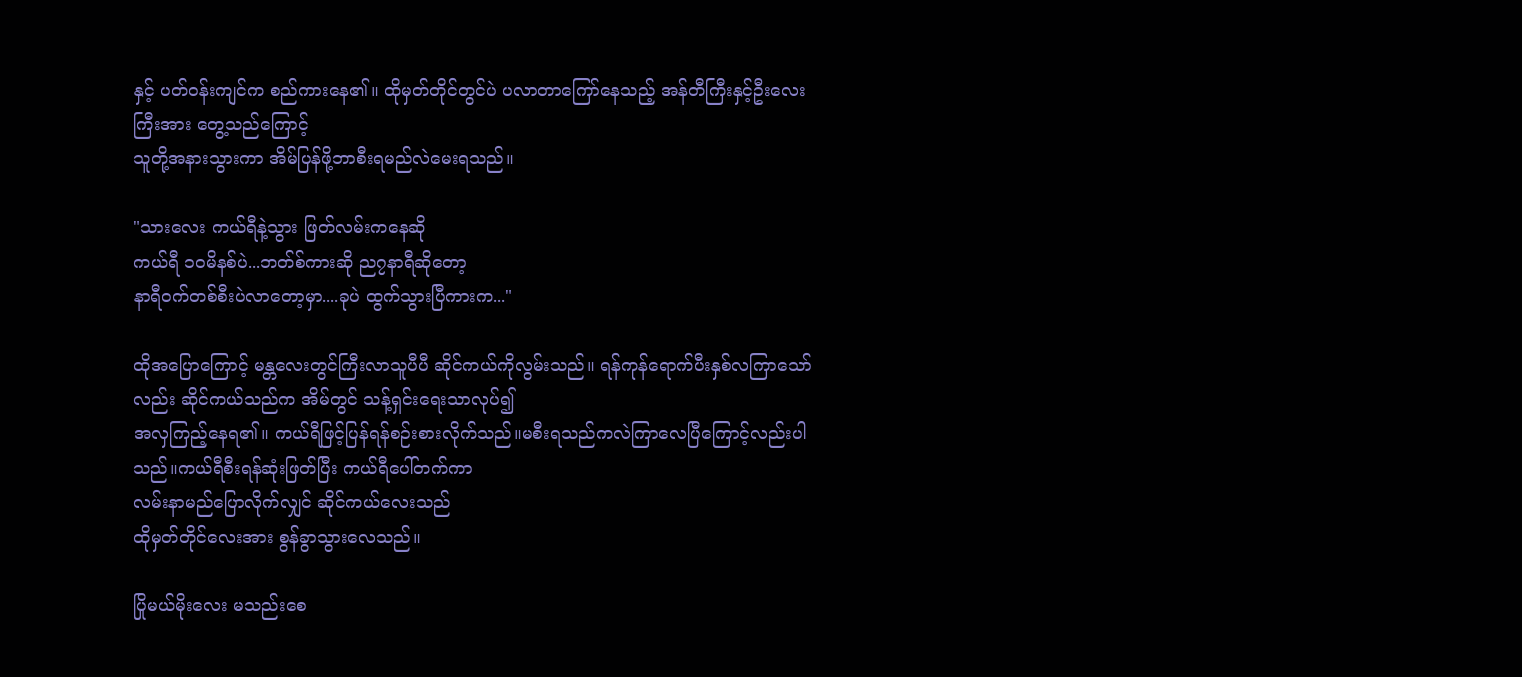နှင့် ပတ်ဝန်းကျင်က စည်ကားနေ၏။ ထိုမှတ်တိုင်တွင်ပဲ ပလာတာကြော်နေသည့် အန်တီကြီးနှင့်ဦးလေးကြီးအား တွေ့သည်ကြောင့်
သူတို့အနားသွားကာ အိမ်ပြန်ဖို့ဘာစီးရမည်လဲမေးရသည်။

"သားလေး ကယ်ရီနဲ့သွား ဖြတ်လမ်းကနေဆို
ကယ်ရီ ၁ဝမိနစ်ပဲ...ဘတ်စ်ကားဆို ည၇နာရီဆိုတော့
နာရီဝက်တစ်စီးပဲလာတော့မှာ....ခုပဲ ထွက်သွားပြီကားက..."

ထိုအပြောကြောင့် မန္တလေးတွင်ကြီးလာသူပီပီ ဆိုင်ကယ်ကိုလွမ်းသည်။ ရန်ကုန်ရောက်ပီးနှစ်လကြာသော်လည်း ဆိုင်ကယ်သည်က အိမ်တွင် သန့်ရှင်းရေးသာလုပ်၍
အလှကြည့်နေရ၏။ ကယ်ရီဖြင့်ပြန်ရန်စဉ်းစားလိုက်သည်။မစီးရသည်ကလဲကြာလေပြီကြောင့်လည်းပါသည်။ကယ်ရီစီးရန်ဆုံးဖြတ်ပြီး ကယ်ရီပေါ်တက်ကာ
လမ်းနာမည်ပြောလိုက်လျှင် ဆိုင်ကယ်လေးသည်
ထိုမှတ်တိုင်လေးအား စွန်ခွာသွားလေသည်။

ပြိုမယ်မိုးလေး မသည်းစေ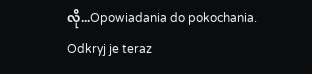လို...Opowiadania do pokochania. Odkryj je teraz